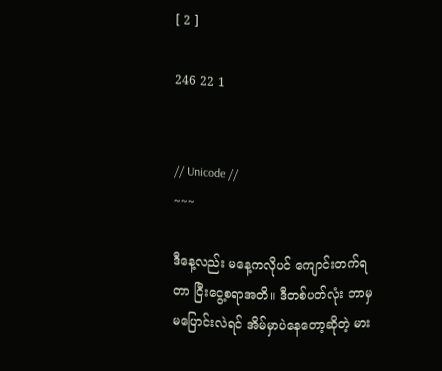[ 2 ]

246 22 1


// Unicode //
~~~

ဒီနေ့လည်း မနေ့ကလိုပင် ကျောင်းတက်ရတာ ငြီးငွေ့စရာအတိ။ ဒီတစ်ပတ်လုံး ဘာမှမပြောင်းလဲရင် အိမ်မှာပဲနေတော့ဆိုတဲ့ မား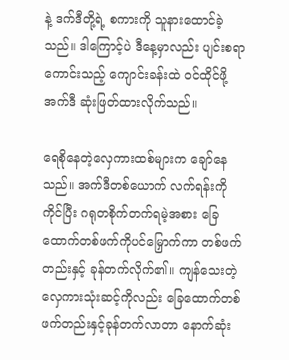နဲ့ ဒက်ဒီတို့ရဲ့ စကားကို သူနားထောင်ခဲ့သည်။ ဒါကြောင့်ပဲ ဒီနေ့မှာလည်း ပျင်းစရာကောင်းသည့် ကျောင်းခန်းထဲ ဝင်ထိုင်ဖို့ အက်ဒီ ဆုံးဖြတ်ထားလိုက်သည်။

ရေစိုနေတဲ့လှေကားထစ်များက ချော်နေသည်။ အက်ဒီတစ်ယောက် လက်ရန်းကိုကိုင်ပြီး ဂရုတစိုက်တက်ရမဲ့အစား ခြေထောက်တစ်ဖက်ကိုပင်မြှောက်ကာ တစ်ဖက်တည်းနှင့် ခုန်တက်လိုက်၏။ ကျန်သေးတဲ့ လှေကားသုံးဆင့်ကိုလည်း ခြေထောက်တစ်ဖက်တည်းနှင့်ခုန်တက်လာတာ နောက်ဆုံး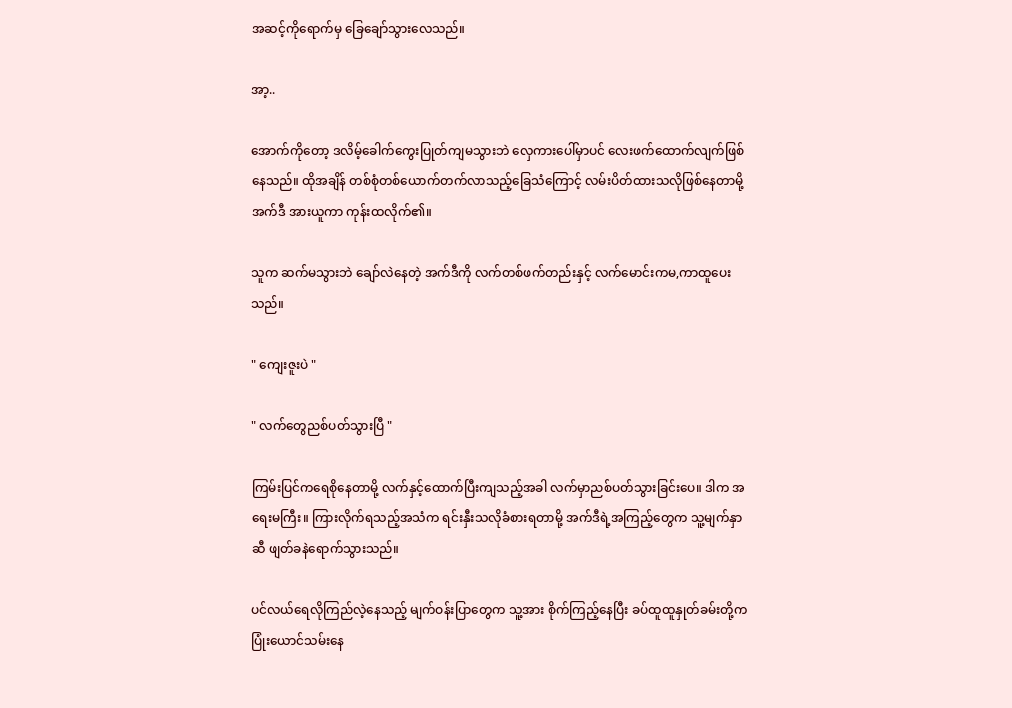အဆင့်ကိုရောက်မှ ခြေချော်သွားလေသည်။

အာ့..

အောက်ကိုတော့ ဒလိမ့်ခေါက်ကွေးပြုတ်ကျမသွားဘဲ လှေကားပေါ်မှာပင် လေးဖက်ထောက်လျက်ဖြစ်နေသည်။ ထိုအချိန် တစ်စုံတစ်ယောက်တက်လာသည့်ခြေသံကြောင့် လမ်းပိတ်ထားသလိုဖြစ်နေတာမို့ အက်ဒီ အားယူကာ ကုန်းထလိုက်၏။

သူက ဆက်မသွားဘဲ ချော်လဲနေတဲ့ အက်ဒီကို လက်တစ်ဖက်တည်းနှင့် လက်မောင်းကမ,ကာထူပေးသည်။

" ကျေးဇူးပဲ "

" လက်တွေညစ်ပတ်သွားပြီ "

ကြမ်းပြင်ကရေစိုနေတာမို့ လက်နှင့်ထောက်ပြီးကျသည့်အခါ လက်မှာညစ်ပတ်သွားခြင်းပေ။ ဒါက အရေးမကြီး။ ကြားလိုက်ရသည့်အသံက ရင်းနှီးသလိုခံစားရတာမို့ အက်ဒီရဲ့အကြည့်တွေက သူ့မျက်နှာဆီ ဖျတ်ခနဲရောက်သွားသည်။

ပင်လယ်ရေလိုကြည်လဲ့နေသည့် မျက်ဝန်းပြာတွေက သူ့အား စိုက်ကြည့်နေပြီး ခပ်ထူထူနှုတ်ခမ်းတို့က ပြုံးယောင်သမ်းနေ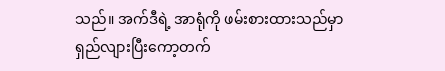သည်။ အက်ဒီရဲ့ အာရုံကို ဖမ်းစားထားသည်မှာ ရှည်လျားပြီးကော့တက်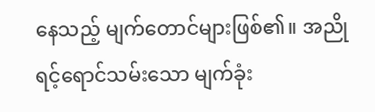နေသည့် မျက်တောင်များဖြစ်၏။ အညိုရင့်ရောင်သမ်းသော မျက်ခုံး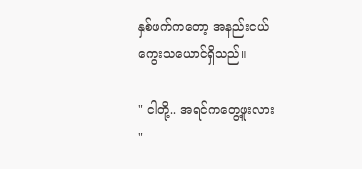နှစ်ဖက်ကတော့ အနည်းငယ်ကွေးသယောင်ရှိသည်။

" ငါတို့.. အရင်ကတွေ့ဖူးလား "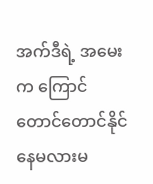အက်ဒီရဲ့ အမေးက ကြောင်တောင်တောင်နိုင်နေမလားမ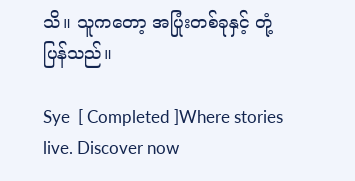သိ။ သူကတော့ အပြုံးတစ်ခုနှင့် တုံ့ပြန်သည်။

Sye  [ Completed ]Where stories live. Discover now